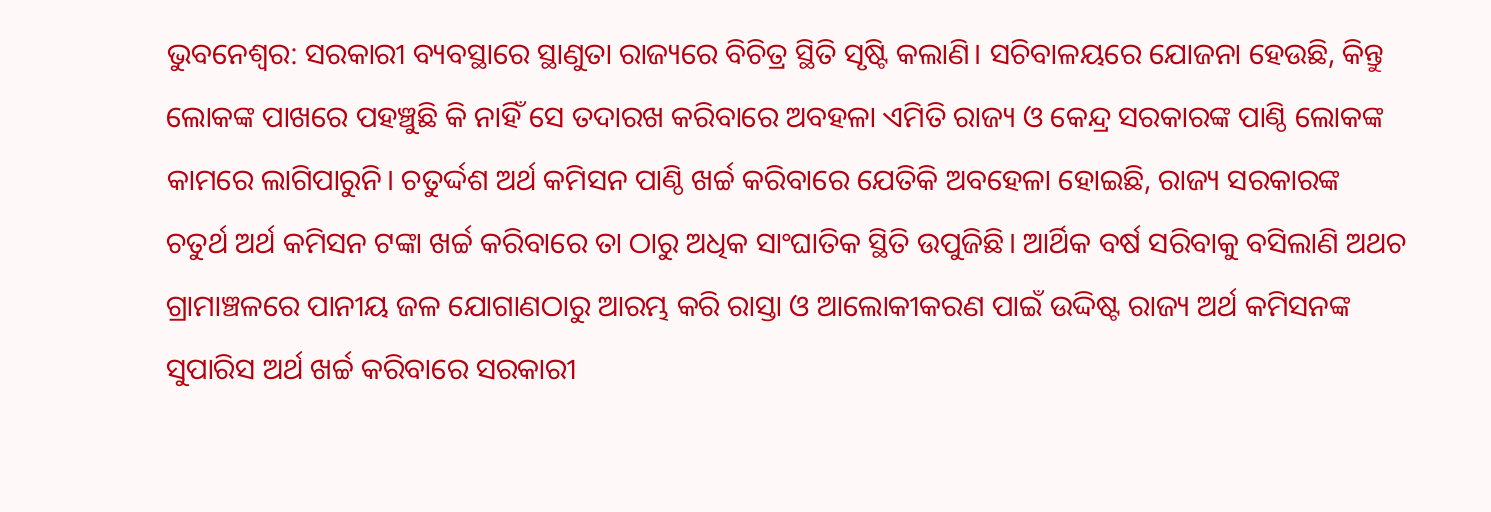ଭୁବନେଶ୍ବର: ସରକାରୀ ବ୍ୟବସ୍ଥାରେ ସ୍ଥାଣୁତା ରାଜ୍ୟରେ ବିଚିତ୍ର ସ୍ଥିତି ସୃଷ୍ଟି କଲାଣି। ସଚିବାଳୟରେ ଯୋଜନା ହେଉଛି, କିନ୍ତୁ ଲୋକଙ୍କ ପାଖରେ ପହଞ୍ଚୁଛି କି ନାହିଁ ସେ ତଦାରଖ କରିବାରେ ଅବହଳା ଏମିତି ରାଜ୍ୟ ଓ କେନ୍ଦ୍ର ସରକାରଙ୍କ ପାଣ୍ଠି ଲୋକଙ୍କ କାମରେ ଲାଗିପାରୁନି। ଚତୁର୍ଦ୍ଦଶ ଅର୍ଥ କମିସନ ପାଣ୍ଠି ଖର୍ଚ୍ଚ କରିବାରେ ଯେତିକି ଅବହେଳା ହୋଇଛି, ରାଜ୍ୟ ସରକାରଙ୍କ ଚତୁର୍ଥ ଅର୍ଥ କମିସନ ଟଙ୍କା ଖର୍ଚ୍ଚ କରିବାରେ ତା ଠାରୁ ଅଧିକ ସାଂଘାତିକ ସ୍ଥିତି ଉପୁଜିଛି। ଆର୍ଥିକ ବର୍ଷ ସରିବାକୁ ବସିଲାଣି ଅଥଚ ଗ୍ରାମାଞ୍ଚଳରେ ପାନୀୟ ଜଳ ଯୋଗାଣଠାରୁ ଆରମ୍ଭ କରି ରାସ୍ତା ଓ ଆଲୋକୀକରଣ ପାଇଁ ଉଦ୍ଦିଷ୍ଟ ରାଜ୍ୟ ଅର୍ଥ କମିସନଙ୍କ ସୁପାରିସ ଅର୍ଥ ଖର୍ଚ୍ଚ କରିବାରେ ସରକାରୀ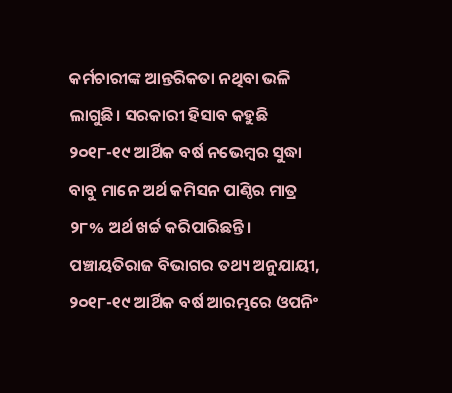କର୍ମଚାରୀଙ୍କ ଆନ୍ତରିକତା ନଥିବା ଭଳି ଲାଗୁଛି। ସରକାରୀ ହିସାବ କହୁଛି ୨୦୧୮-୧୯ ଆର୍ଥିକ ବର୍ଷ ନଭେମ୍ବର ସୁଦ୍ଧା ବାବୁ ମାନେ ଅର୍ଥ କମିସନ ପାଣ୍ଠିର ମାତ୍ର ୨୮% ଅର୍ଥ ଖର୍ଚ୍ଚ କରିପାରିଛନ୍ତି। ପଞ୍ଚାୟତିରାଜ ବିଭାଗର ତଥ୍ୟ ଅନୁଯାୟୀ, ୨୦୧୮-୧୯ ଆର୍ଥିକ ବର୍ଷ ଆରମ୍ଭରେ ଓପନିଂ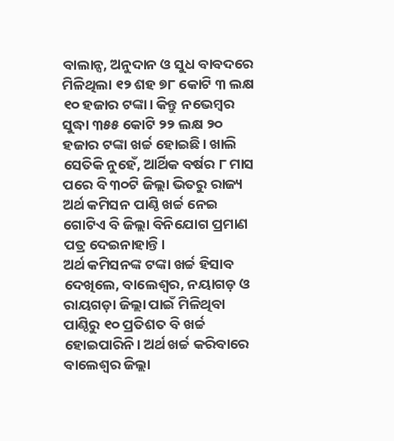ବାଲାନ୍ସ, ଅନୁଦାନ ଓ ସୁଧ ବାବଦରେ ମିଳିଥିଲା ୧୨ ଶହ ୭୮ କୋଟି ୩ ଲକ୍ଷ ୧୦ ହଜାର ଟଙ୍କା। କିନ୍ତୁ ନଭେମ୍ବର ସୁଦ୍ଧା ୩୫୫ କୋଟି ୨୨ ଲକ୍ଷ ୨୦ ହଜାର ଟଙ୍କା ଖର୍ଚ୍ଚ ହୋଇଛି। ଖାଲି ସେତିକି ନୁହେଁ, ଆର୍ଥିକ ବର୍ଷର ୮ ମାସ ପରେ ବି ୩୦ଟି ଜିଲ୍ଲା ଭିତରୁ ରାଜ୍ୟ ଅର୍ଥ କମିସନ ପାଣ୍ଠି ଖର୍ଚ୍ଚ ନେଇ ଗୋଟିଏ ବି ଜିଲ୍ଲା ବିନିଯୋଗ ପ୍ରମାଣ ପତ୍ର ଦେଇନାହାନ୍ତି।
ଅର୍ଥ କମିସନଙ୍କ ଟଙ୍କା ଖର୍ଚ୍ଚ ହିସାବ ଦେଖିଲେ, ବାଲେଶ୍ବର, ନୟାଗଡ଼ ଓ ରାୟଗଡ଼ା ଜିଲ୍ଲା ପାଇଁ ମିଳିଥିବା ପାଣ୍ଠିରୁ ୧୦ ପ୍ରତିଶତ ବି ଖର୍ଚ୍ଚ ହୋଇପାରିନି। ଅର୍ଥ ଖର୍ଚ୍ଚ କରିବାରେ ବାଲେଶ୍ବର ଜିଲ୍ଲା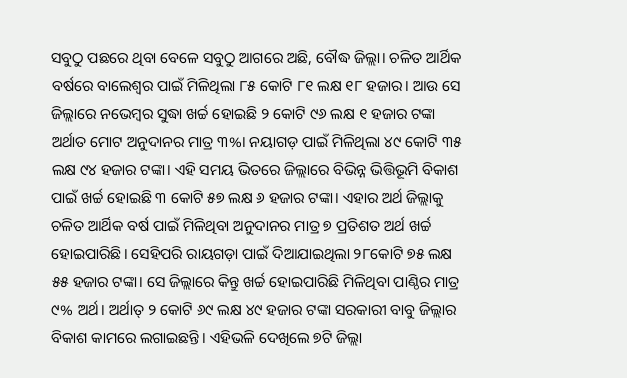ସବୁଠୁ ପଛରେ ଥିବା ବେଳେ ସବୁଠୁ ଆଗରେ ଅଛି, ବୌଦ୍ଧ ଜିଲ୍ଲା। ଚଳିତ ଆର୍ଥିକ ବର୍ଷରେ ବାଲେଶ୍ବର ପାଇଁ ମିଳିଥିଲା ୮୫ କୋଟି ୮୧ ଲକ୍ଷ ୧୮ ହଜାର। ଆଉ ସେ ଜିଲ୍ଲାରେ ନଭେମ୍ବର ସୁଦ୍ଧା ଖର୍ଚ୍ଚ ହୋଇଛି ୨ କୋଟି ୯୬ ଲକ୍ଷ ୧ ହଜାର ଟଙ୍କା ଅର୍ଥାତ ମୋଟ ଅନୁଦାନର ମାତ୍ର ୩%। ନୟାଗଡ଼ ପାଇଁ ମିଳିଥିଲା ୪୯ କୋଟି ୩୫ ଲକ୍ଷ ୯୪ ହଜାର ଟଙ୍କା। ଏହି ସମୟ ଭିତରେ ଜିଲ୍ଲାରେ ବିଭିନ୍ନ ଭିତ୍ତିଭୂମି ବିକାଶ ପାଇଁ ଖର୍ଚ୍ଚ ହୋଇଛି ୩ କୋଟି ୫୭ ଲକ୍ଷ ୬ ହଜାର ଟଙ୍କା। ଏହାର ଅର୍ଥ ଜିଲ୍ଲାକୁ ଚଳିତ ଆର୍ଥିକ ବର୍ଷ ପାଇଁ ମିଳିଥିବା ଅନୁଦାନର ମାତ୍ର ୭ ପ୍ରତିଶତ ଅର୍ଥ ଖର୍ଚ୍ଚ ହୋଇପାରିଛି। ସେହିପରି ରାୟଗଡ଼ା ପାଇଁ ଦିଆଯାଇଥିଲା ୨୮କୋଟି ୭୫ ଲକ୍ଷ ୫୫ ହଜାର ଟଙ୍କା। ସେ ଜିଲ୍ଲାରେ କିନ୍ତୁ ଖର୍ଚ୍ଚ ହୋଇପାରିଛି ମିଳିଥିବା ପାଣ୍ଠିର ମାତ୍ର ୯% ଅର୍ଥ। ଅର୍ଥାତ୍ ୨ କୋଟି ୬୯ ଲକ୍ଷ ୪୯ ହଜାର ଟଙ୍କା ସରକାରୀ ବାବୁ ଜିଲ୍ଲାର ବିକାଶ କାମରେ ଲଗାଇଛନ୍ତି। ଏହିଭଳି ଦେଖିଲେ ୭ଟି ଜିଲ୍ଲା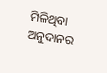ମିଳିଥିବା ଅନୁଦାନର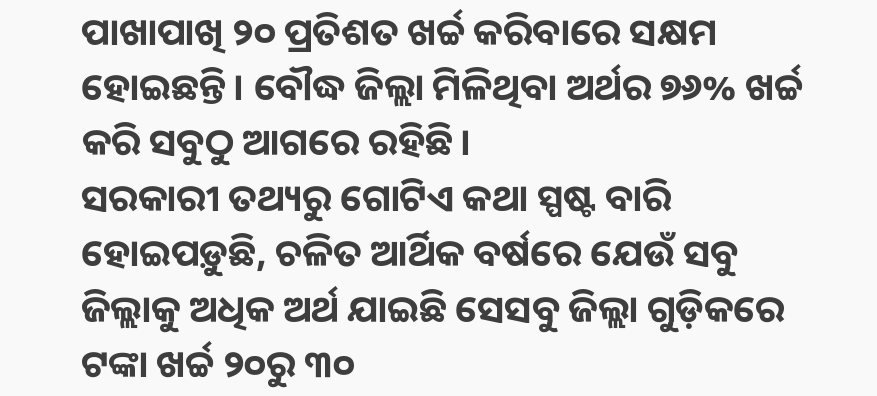ପାଖାପାଖି ୨୦ ପ୍ରତିଶତ ଖର୍ଚ୍ଚ କରିବାରେ ସକ୍ଷମ ହୋଇଛନ୍ତି। ବୌଦ୍ଧ ଜିଲ୍ଲା ମିଳିଥିବା ଅର୍ଥର ୭୬% ଖର୍ଚ୍ଚ କରି ସବୁଠୁ ଆଗରେ ରହିଛି।
ସରକାରୀ ତଥ୍ୟରୁ ଗୋଟିଏ କଥା ସ୍ପଷ୍ଟ ବାରି ହୋଇପଡ଼ୁଛି, ଚଳିତ ଆର୍ଥିକ ବର୍ଷରେ ଯେଉଁ ସବୁ ଜିଲ୍ଲାକୁ ଅଧିକ ଅର୍ଥ ଯାଇଛି ସେସବୁ ଜିଲ୍ଲା ଗୁଡ଼ିକରେ ଟଙ୍କା ଖର୍ଚ୍ଚ ୨୦ରୁ ୩୦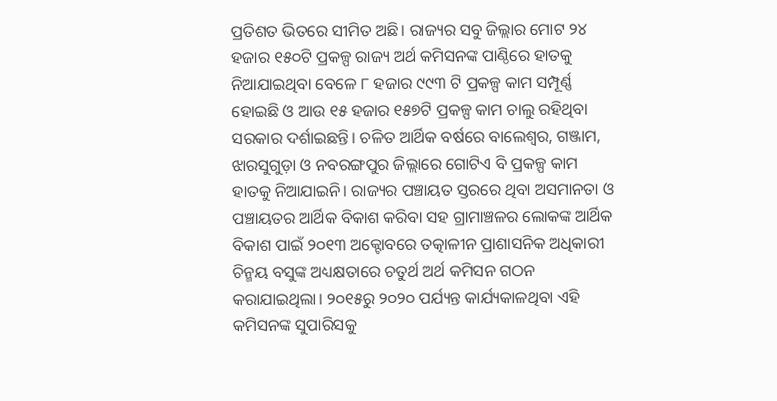ପ୍ରତିଶତ ଭିତରେ ସୀମିତ ଅଛି। ରାଜ୍ୟର ସବୁ ଜିଲ୍ଲାର ମୋଟ ୨୪ ହଜାର ୧୫୦ଟି ପ୍ରକଳ୍ପ ରାଜ୍ୟ ଅର୍ଥ କମିସନଙ୍କ ପାଣ୍ଠିରେ ହାତକୁ ନିଆଯାଇଥିବା ବେଳେ ୮ ହଜାର ୯୯୩ ଟି ପ୍ରକଳ୍ପ କାମ ସମ୍ପୂର୍ଣ୍ଣ ହୋଇଛି ଓ ଆଉ ୧୫ ହଜାର ୧୫୭ଟି ପ୍ରକଳ୍ପ କାମ ଚାଲୁ ରହିଥିବା ସରକାର ଦର୍ଶାଇଛନ୍ତି। ଚଳିତ ଆର୍ଥିକ ବର୍ଷରେ ବାଲେଶ୍ବର, ଗଞ୍ଜାମ, ଝାରସୁଗୁଡ଼ା ଓ ନବରଙ୍ଗପୁର ଜିଲ୍ଲାରେ ଗୋଟିଏ ବି ପ୍ରକଳ୍ପ କାମ ହାତକୁ ନିଆଯାଇନି। ରାଜ୍ୟର ପଞ୍ଚାୟତ ସ୍ତରରେ ଥିବା ଅସମାନତା ଓ ପଞ୍ଚାୟତର ଆର୍ଥିକ ବିକାଶ କରିବା ସହ ଗ୍ରାମାଞ୍ଚଳର ଲୋକଙ୍କ ଆର୍ଥିକ ବିକାଶ ପାଇଁ ୨୦୧୩ ଅକ୍ଟୋବରେ ତତ୍କାଳୀନ ପ୍ରାଶାସନିକ ଅଧିକାରୀ ଚିନ୍ମୟ ବସୁଙ୍କ ଅଧ୍ୟକ୍ଷତାରେ ଚତୁର୍ଥ ଅର୍ଥ କମିସନ ଗଠନ କରାଯାଇଥିଲା। ୨୦୧୫ରୁ ୨୦୨୦ ପର୍ଯ୍ୟନ୍ତ କାର୍ଯ୍ୟକାଳଥିବା ଏହି କମିସନଙ୍କ ସୁପାରିସକୁ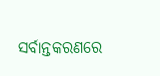ସର୍ବାନ୍ତକରଣରେ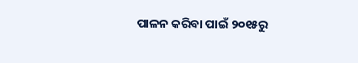ପାଳନ କରିବା ପାଇଁ ୨୦୧୫ରୁ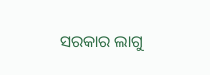ସରକାର ଲାଗୁ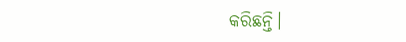କରିଛନ୍ତି।